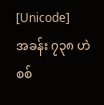[Unicode]
အခန်း ၇၃၈ ဟဲစစ်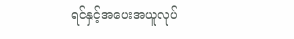ရင်နှင့်အပေးအယူလုပ်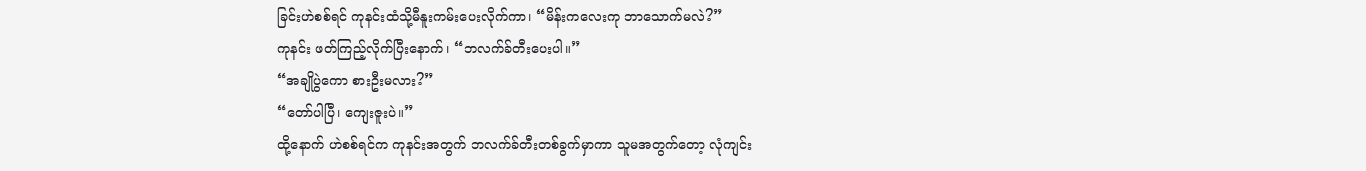ခြင်းဟဲစစ်ရင် ကုနင်းထံသို့မီနူးကမ်းပေးလိုက်ကာ၊ “မိန်းကလေးကု ဘာသောက်မလဲ?”
ကုနင်း ဖတ်ကြည့်လိုက်ပြီးနောက်၊ “ဘလက်ခ်တီးပေးပါ။”
“အချိုပွဲကော စားဦးမလား?”
“တော်ပါပြီ၊ ကျေးဇူးပဲ။”
ထို့နောက် ဟဲစစ်ရင်က ကုနင်းအတွက် ဘလက်ခ်တီးတစ်ခွက်မှာကာ သူမအတွက်တော့ လုံကျင်း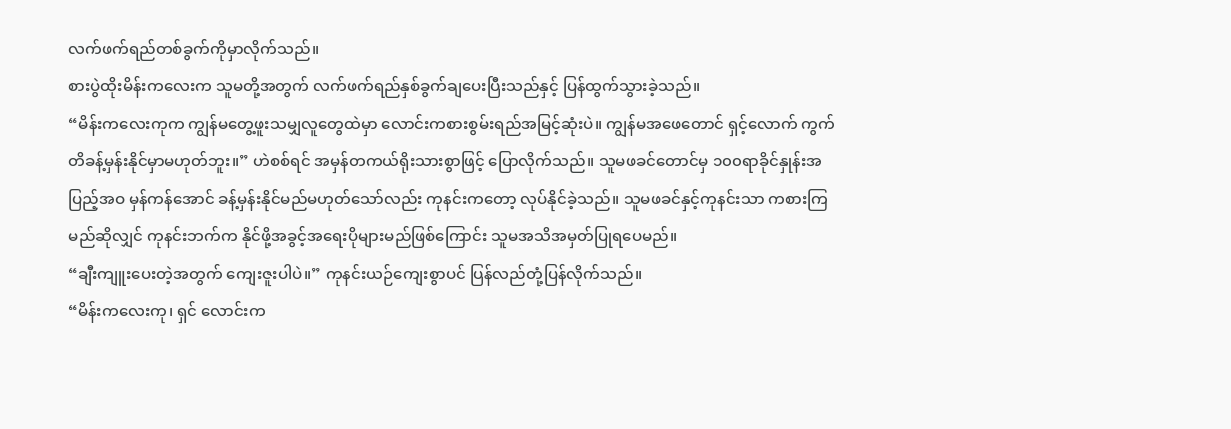လက်ဖက်ရည်တစ်ခွက်ကိုမှာလိုက်သည်။
စားပွဲထိုးမိန်းကလေးက သူမတို့အတွက် လက်ဖက်ရည်နှစ်ခွက်ချပေးပြီးသည်နှင့် ပြန်ထွက်သွားခဲ့သည်။
“မိန်းကလေးကုက ကျွန်မတွေ့ဖူးသမျှလူတွေထဲမှာ လောင်းကစားစွမ်းရည်အမြင့်ဆုံးပဲ။ ကျွန်မအဖေတောင် ရှင့်လောက် ကွက်တိခန့်မှန်းနိုင်မှာမဟုတ်ဘူး။” ဟဲစစ်ရင် အမှန်တကယ်ရိုးသားစွာဖြင့် ပြောလိုက်သည်။ သူမဖခင်တောင်မှ ၁၀၀ရာခိုင်နှုန်းအပြည့်အဝ မှန်ကန်အောင် ခန့်မှန်းနိုင်မည်မဟုတ်သော်လည်း ကုနင်းကတော့ လုပ်နိုင်ခဲ့သည်။ သူမဖခင်နှင့်ကုနင်းသာ ကစားကြမည်ဆိုလျှင် ကုနင်းဘက်က နိုင်ဖို့အခွင့်အရေးပိုများမည်ဖြစ်ကြောင်း သူမအသိအမှတ်ပြုရပေမည်။
“ချီးကျူးပေးတဲ့အတွက် ကျေးဇူးပါပဲ။” ကုနင်းယဉ်ကျေးစွာပင် ပြန်လည်တုံ့ပြန်လိုက်သည်။
“မိန်းကလေးကု၊ ရှင် လောင်းက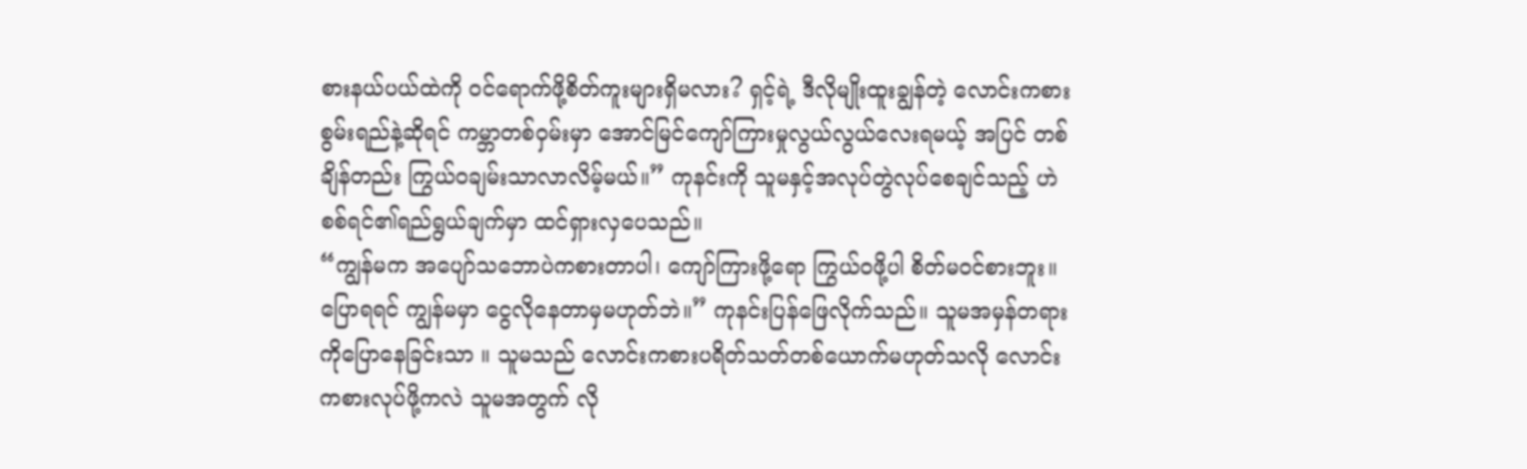စားနယ်ပယ်ထဲကို ဝင်ရောက်ဖို့စိတ်ကူးများရှိမလား? ရှင့်ရဲ့ ဒီလိုမျိုးထူးချွန်တဲ့ လောင်းကစားစွမ်းရည်နဲ့ဆိုရင် ကမ္ဘာတစ်ဝှမ်းမှာ အောင်မြင်ကျော်ကြားမှုလွယ်လွယ်လေးရမယ့် အပြင် တစ်ချိန်တည်း ကြွယ်ဝချမ်းသာလာလိမ့်မယ်။” ကုနင်းကို သူမနှင့်အလုပ်တွဲလုပ်စေချင်သည့် ဟဲစစ်ရင်၏ရည်ရွယ်ချက်မှာ ထင်ရှားလှပေသည်။
“ကျွန်မက အပျော်သဘောပဲကစားတာပါ၊ ကျော်ကြားဖို့ရော ကြွယ်ဝဖို့ပါ စိတ်မဝင်စားဘူး။ ပြောရရင် ကျွန်မမှာ ငွေလိုနေတာမှမဟုတ်ဘဲ။” ကုနင်းပြန်ဖြေလိုက်သည်။ သူမအမှန်တရားကိုပြောနေခြင်းသာ ။ သူမသည် လောင်းကစားပရိတ်သတ်တစ်ယောက်မဟုတ်သလို လောင်းကစားလုပ်ဖို့ကလဲ သူမအတွက် လို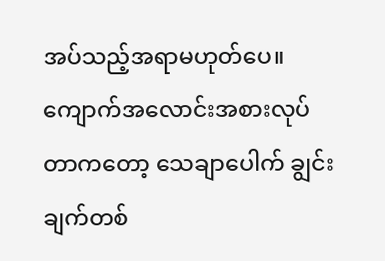အပ်သည့်အရာမဟုတ်ပေ။ ကျောက်အလောင်းအစားလုပ်တာကတော့ သေချာပေါက် ချွင်းချက်တစ်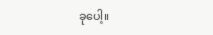ခုပေါ့။